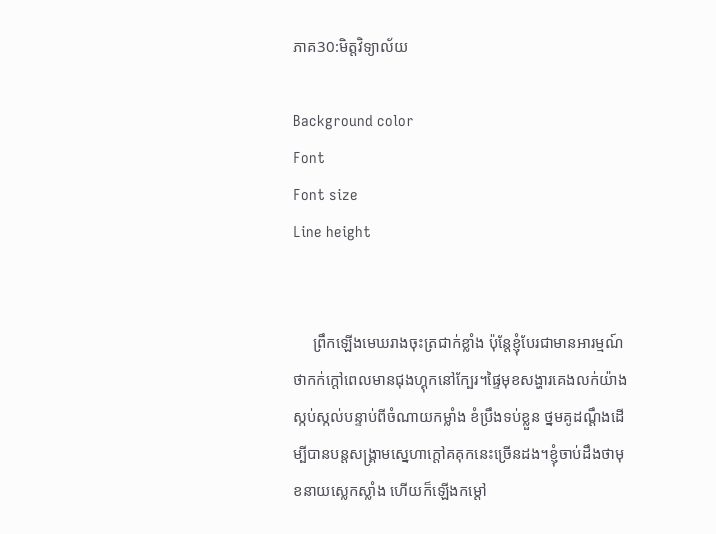ភាគ30:មិត្តវិទ្យាល័យ

Background color
Font
Font size
Line height


     ព្រឹកឡើងមេឃរាងចុះត្រជាក់ខ្លាំង ប៉ុន្តែខ្ញុំបែរជាមានអារម្មណ៍ថាកក់ក្ដៅពេលមានជុងហ្គុកនៅក្បែរ។ផ្ទៃមុខសង្ហារគេងលក់យ៉ាងស្កប់ស្កល់បន្ទាប់ពីចំណាយកម្លាំង ខំប្រឹងទប់ខ្លួន ថ្នមគូដណ្ដឹងដើម្បីបានបន្តសង្រ្គាមស្នេហាក្ដៅគគុកនេះច្រើនដង។ខ្ញុំចាប់ដឹងថាមុខនាយស្លេកស្លាំង ហើយក៏ឡើងកម្ដៅ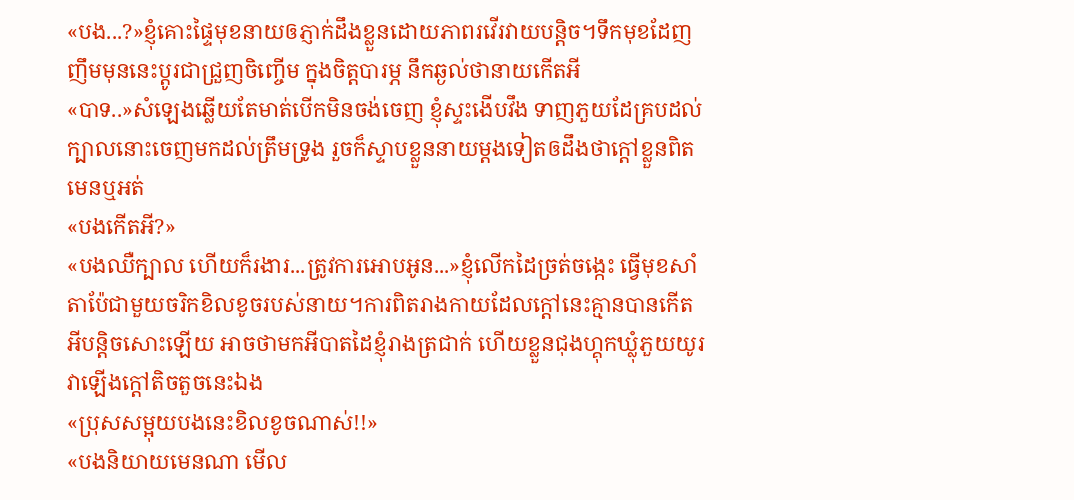«បង...?»ខ្ញុំគោះផ្ទៃមុខនាយឲភ្ញាក់ដឹងខ្លួនដោយភាពរវើរវាយបន្តិច។ទឹកមុខដែញញឹមមុននេះប្ដូរជាជ្រួញចិញ្ចើម ក្នុងចិត្តបារម្ភ នឹកឆ្ងល់ថានាយកើតអី
«បាទ..»សំឡេងឆ្លើយតែមាត់បើកមិនចង់ចេញ ខ្ញុំស្ទះងើបវឹង ទាញភួយដែគ្របដល់ក្បាលនោះចេញមកដល់ត្រឹមទ្រូង រួចក៏ស្ទាបខ្លួននាយម្តងទៀតឲដឹងថាក្ដៅខ្លួនពិតមេនឬអត់
«បងកើតអី?»
«បងឈឺក្បាល ហើយក៏រងារ...ត្រូវការអោបអូន...»ខ្ញុំលើកដៃច្រត់ចង្កេះ ធ្វើមុខសាំតាប៉ែជាមួយចរិកខិលខូចរបស់នាយ។ការពិតរាងកាយដែលក្ដៅនេះគ្មានបានកើតអីបន្តិចសោះឡើយ អាចថាមកអីបាតដៃខ្ញុំរាងត្រជាក់ ហើយខ្លួនជុងហ្គុកឃ្លុំភួយយូរវាឡើងក្ដៅតិចតួចនេះឯង
«ប្រុសសម្អុយបងនេះខិលខូចណាស់!!»
«បងនិយាយមេនណា មើល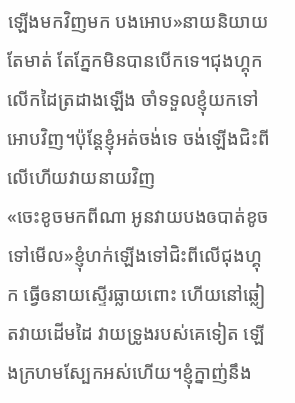ឡើងមកវិញមក បងអោប»នាយនិយាយតែមាត់ តែភ្នែកមិនបានបើកទេ។ជុងហ្គុកលើកដៃត្រដាងឡើង ចាំទទួលខ្ញុំយកទៅអោបវិញ។ប៉ុន្តែខ្ញុំអត់ចង់ទេ ចង់ឡើងជិះពីលើហើយវាយនាយវិញ
«ចេះខូចមកពីណា អូនវាយបងឲបាត់ខូចទៅមើល»ខ្ញុំហក់ឡើងទៅជិះពីលើជុងហ្គុក ធ្វើឲនាយស្ទើរធ្លាយពោះ ហើយនៅឆ្លៀតវាយដើមដៃ វាយទ្រូងរបស់គេទៀត ឡើងក្រហមស្បែកអស់ហើយ។ខ្ញុំក្នាញ់នឹង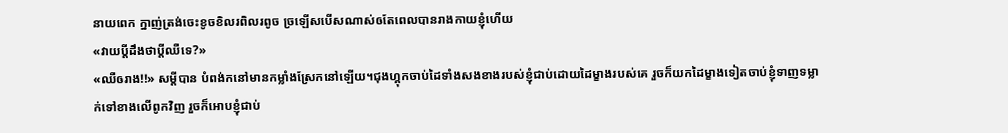នាយពេក ក្នាញ់ត្រង់ចេះខូចខិលរពិលរពូច ច្រឡើសបើសណាស់ឲតែពេលបានរាងកាយខ្ញុំហើយ
«វាយប្ដីដឹងថាប្ដីឈឺទេ?»
«ឈឺឲរាង!!» សម្ដីបាន បំពង់កនៅមានកម្លាំងស្រែកនៅឡើយ។ជុងហ្គុកចាប់ដៃទាំងសងខាងរបស់ខ្ញុំជាប់ដោយដៃម្ខាងរបស់គេ រួចក៏យកដៃម្ខាងទៀតចាប់ខ្ញុំទាញទម្លាក់ទៅខាងលើពូកវិញ រួចក៏អោបខ្ញុំជាប់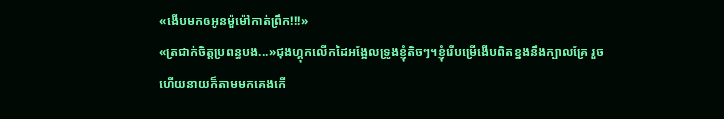«ងើបមកឲអូនម៉ួម៉ៅកាត់ព្រឹក!!!»
«ត្រជាក់ចិត្តប្រពន្ធបង...»ជុងហ្គុកលើកដៃអង្អែលទ្រូងខ្ញុំតិចៗ។ខ្ញុំរើបម្រើងើបពិតខ្នងនឹងក្បាលគ្រែ រួចហើយនាយក៏តាមមកគេងកើ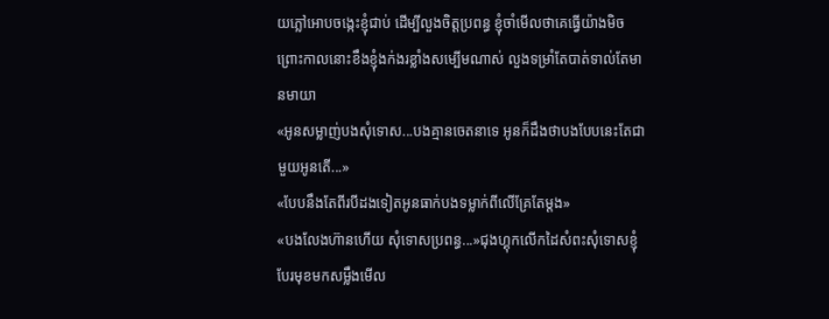យភ្លៅអោបចង្កេះខ្ញុំជាប់ ដើម្បីលួងចិត្តប្រពន្ធ ខ្ញុំចាំមើលថាគេធ្វើយ៉ាងមិចព្រោះកាលនោះខឹងខ្ញុំងក់ងរខ្លាំងសម្បើមណាស់ លួងទម្រាំតែបាត់ទាល់តែមានមាយា
«អូនសម្លាញ់បងសុំទោស...បងគ្មានចេតនាទេ អូនក៏ដឹងថាបងបែបនេះតែជាមួយអូនតើ...»
«បែបនឹងតែពីរបីដងទៀតអូនធាក់បងទម្លាក់ពីលើគ្រែតែម្ដង»
«បងលែងហ៊ានហើយ សុំទោសប្រពន្ធ...»ជុងហ្គុកលើកដៃសំពះសុំទោសខ្ញុំ បែរមុខមកសម្លឹងមើល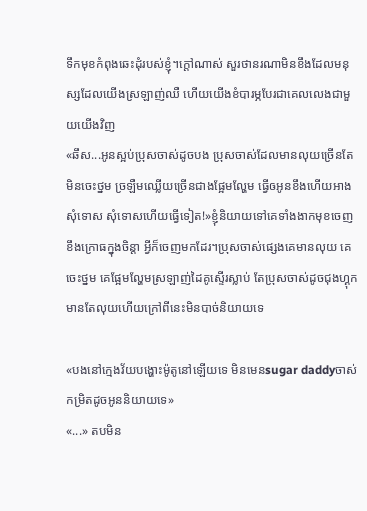ទឹកមុខកំពុងឆេះដុំរបស់ខ្ញុំ។ក្ដៅណាស់ សួរថានរណាមិនខឹងដែលមនុស្សដែលយើងស្រឡាញ់ឈឺ ហើយយើងខំបារម្ភបែរជាគេលលេងជាមួយយើងវិញ
«ឆឹស...អូនស្អប់ប្រុសចាស់ដូចបង ប្រុសចាស់ដែលមានលុយច្រើនតែមិនចេះថ្នម ច្រឡឺមឈ្លើយច្រើនជាងផ្អែមល្ហែម ធ្វើឲអូនខឹងហើយអាងសុំទោស សុំទោសហើយធ្វើទៀត!»ខ្ញុំនិយាយទៅគេទាំងងាកមុខចេញ ខឹងក្រោធក្នុងចិន្ដា អ្វីក៏ចេញមកដែរ។ប្រុសចាស់ផ្សេងគេមានលុយ គេចេះថ្នម គេផ្អែមល្ហែមស្រឡាញ់ដៃគូស្ទើរស្លាប់ តែប្រុសចាស់ដូចជុងហ្គុក មានតែលុយហើយក្រៅពីនេះមិនបាច់និយាយទេ

«បងនៅក្មេងវ័យបង្ហោះម៉ូតូនៅឡើយទេ មិនមេនsugar daddyចាស់កម្រិតដូចអូននិយាយទេ»
«...» តបមិន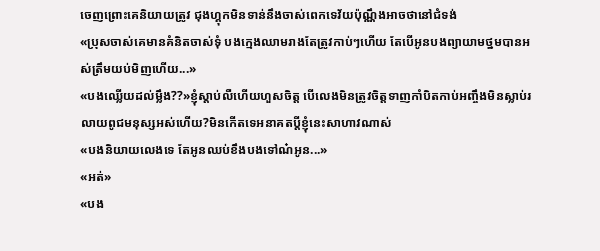ចេញព្រោះគេនិយាយត្រូវ ជុងហ្គុកមិនទាន់នឹងចាស់ពេកទេវ័យប៉ុណ្ណឹងអាចថានៅជំទង់
«ប្រុសចាស់គេមានគំនិតចាស់ទុំ បងក្មេងឈាមរាងតែត្រូវកាប់ៗហើយ តែបើអូនបងព្យាយាមថ្នមបានអស់ត្រឹមយប់មិញហើយ...»
«បងឈ្លើយដល់ម្លឹង??»ខ្ញុំស្ដាប់លឺហើយហួសចិត្ត បើលេងមិនត្រូវចិត្តទាញកាំបិតកាប់អញ្ចឹងមិនស្លាប់រលាយពូជមនុស្សអស់ហើយ?មិនកើតទេអនាគតប្ដីខ្ញុំនេះសាហាវណាស់
«បងនិយាយលេងទេ តែអូនឈប់ខឹងបងទៅណ៎អូន...»
«អត់»
«បង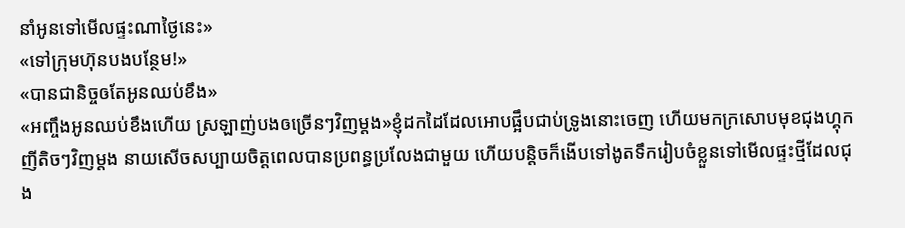នាំអូនទៅមើលផ្ទះណាថ្ងៃនេះ»
«ទៅក្រុមហ៊ុនបងបន្ថែម!»
«បានជានិច្ចឲតែអូនឈប់ខឹង»
«អញ្ចឹងអូនឈប់ខឹងហើយ ស្រឡាញ់បងឲច្រើនៗវិញម្ដង»ខ្ញុំដកដៃដែលអោបផ្អឹបជាប់ទ្រូងនោះចេញ ហើយមកក្រសោបមុខជុងហ្គុកញីតិចៗវិញម្ដង នាយសើចសប្បាយចិត្តពេលបានប្រពន្ធប្រលែងជាមួយ ហើយបន្តិចក៏ងើបទៅងូតទឹករៀបចំខ្លួនទៅមើលផ្ទះថ្មីដែលជុង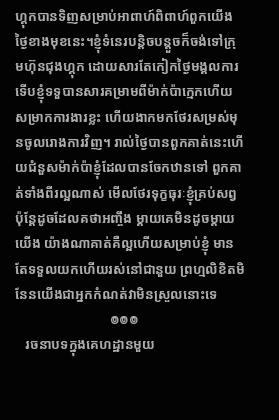ហ្គុកបានទិញសម្រាប់អាពាហ៍ពិពាហ៍ពួកយើងថ្ងៃខាងមុខនេះ។ខ្ញុំទំនេរបន្តិចបន្តួចក៏ចង់ទៅក្រុមហ៊ុនជុងហ្គុក ដោយសារតែកៀកថ្ងៃមង្គលការទើបខ្ញុំទទួបានសារគម្រាមពីម៉ាក់ប៉ាក្មេកហើយសម្រាកការងារខ្លះ ហើយងាកមកថែរសម្រស់មុនចូលរោងការវិញ។ រាល់ថ្ងៃបានពួកគាត់នេះហើយជំនួសម៉ាក់ប៉ាខ្ញុំដែលបានចែកឋានទៅ ពួកគាត់ទាំងពីរល្អណាស់ មើលថែរទុក្ខធុរៈខ្ញុំគ្រប់សព្វប៉ុន្តែដូចដែលគថាអញ្ចឹង ម្ដាយគេមិនដូចម្ដាយយើង យ៉ាងណាគាត់គឺល្អហើយសម្រាប់ខ្ញុំ មានតែទទួលយកហើយរស់នៅជានួយ ព្រហ្មលិខិតមិនែនយើងជាអ្នកកំណត់វាមិនស្រួលនោះទេ
                            ៙៙៙
   រចនាបទក្នុងគេហដ្ឋានមួយ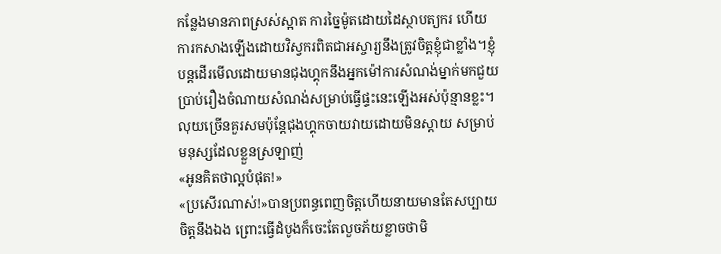កន្លែងមានភាពស្រស់ស្អាត ការច្នៃម៉ូតដោយដៃស្ថាបត្យករ ហើយការកសាងឡើងដោយវិស្វករពិតជាអស្ចារ្យនឹងត្រូវចិត្តខ្ញុំជាខ្លាំង។ខ្ញុំបន្តដើរមើលដោយមានជុងហ្គុកនឹងអ្នកម៉ៅការសំណង់ម្នាក់មកជួយប្រាប់រឿងចំណាយសំណង់សម្រាប់ធ្វើផ្ទះនេះឡើងអស់ប៉ុន្មានខ្លះ។លុយច្រើនគួរសមប៉ុន្តែជុងហ្គុកចាយវាយដោយមិនស្ដាយ សម្រាប់មនុស្សដែលខ្លួនស្រឡាញ់
«អូនគិតថាល្អបំផុត!»
«ប្រសើរណាស់!»បានប្រពន្ធពេញចិត្តហើយនាយមានតែសប្បាយចិត្តនឹងឯង ព្រោះធ្វើដំបូងក៏ចេះតែលួចភ័យខ្លាចថាមិ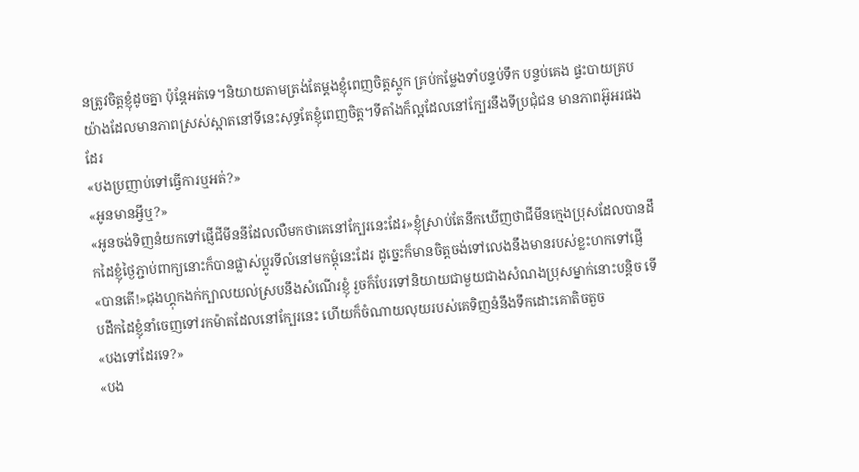នត្រូវចិត្តខ្ញុំដូចគ្នា ប៉ុន្តែអត់ទេ។និយាយតាមត្រង់តែម្ដងខ្ញុំពេញចិត្តស្ដូក គ្រប់កម្លែងទាំបន្ទប់ទឹក បន្ទប់គេង ផ្ទះបាយគ្របយ៉ាងដែលមានភាពស្រស់ស្អាតនៅទីនេះសុទ្ធតែខ្ញុំពេញចិត្ត។ទីតាំងក៏ល្អដែលនៅក្បែរនឹងទីប្រជុំជន មានភាពអ៊ូអរផងដែរ
«បងប្រញាប់ទៅធ្វើការឬអត់?»
«អូនមានអ្វីឬ?»
«អូនចង់ទិញនំយកទៅផ្ញើជីមីននីដែលលឺមកថាគេនៅក្បែរនេះដែរ»ខ្ញុំស្រាប់តែនឹកឃើញថាជីមីនក្មេងប្រុសដែលបានដឹកដៃខ្ញុំថ្ងៃភ្ជាប់ពាក្យនោះក៏បានផ្លាស់ប្ដូរទីលំនៅមកម្ដុំនេះដែរ ដូច្នេះក៏មានចិត្តចង់ទៅលេងនឹងមានរបស់ខ្លះហកទៅផ្ញើ
«បានតើ!»ជុងហ្គុកងក់ក្បាលយល់ស្របនឹងសំណើរខ្ញុំ រួចក៏បែរទៅនិយាយជាមួយជាងសំណងប្រុសម្នាក់នោះបន្តិច ទើបដឹកដៃខ្ញុំនាំចេញទៅរកម៉ាតដែលនៅក្បែរនេះ ហើយក៏ចំណាយលុយរបស់គេទិញនំនឹងទឹកដោះគោតិចតួច
«បងទៅដែរទេ?»
«បង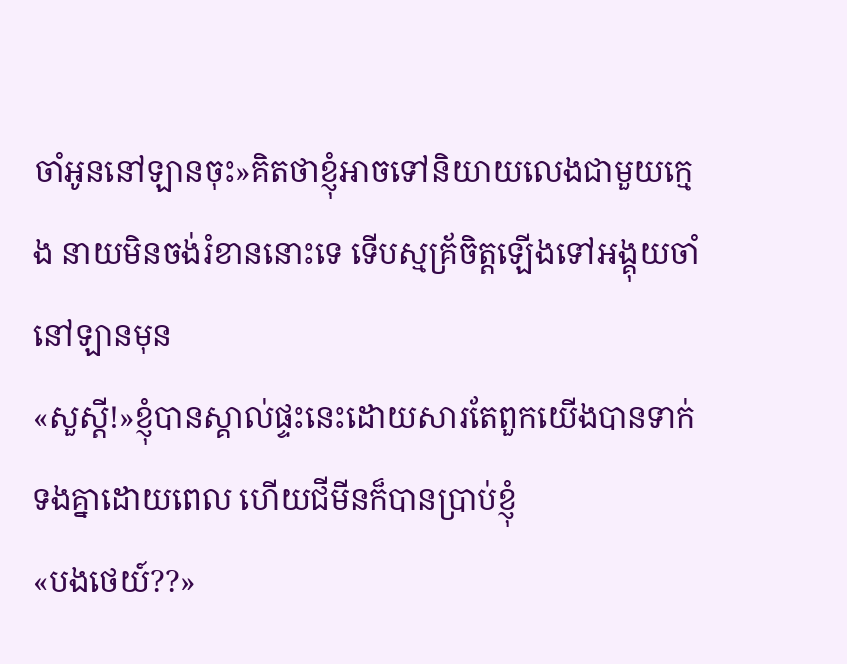ចាំអូននៅឡានចុះ»គិតថាខ្ញុំអាចទៅនិយាយលេងជាមួយក្មេង នាយមិនចង់រំខាននោះទេ ទើបស្មគ្រ័ចិត្តឡើងទៅអង្គុយចាំនៅឡានមុន
«សួស្ដី!»ខ្ញុំបានស្គាល់ផ្ទះនេះដោយសារតែពួកយើងបានទាក់ទងគ្នាដោយពេល ហើយជីមីនក៏បានប្រាប់ខ្ញុំ
«បងថេយ៍??»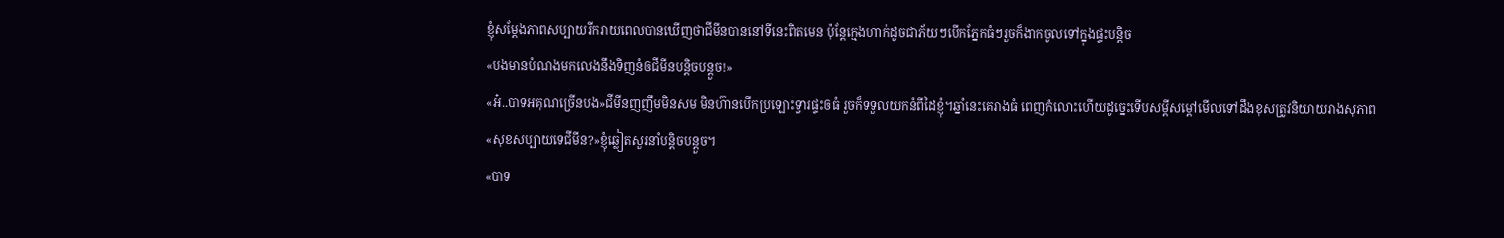ខ្ញុំសម្ដែងភាពសប្បាយរីករាយពេលបានឃើញថាជីមីនបាននៅទីនេះពិតមេន ប៉ុន្តែក្មេងហាក់ដូចជាភ័យៗបើកភ្នែកធំៗរួចក៏ងាកចូលទៅក្នុងផ្ទះបន្តិច
«បងមានបំណងមកលេងនឹងទិញនំឲជីមីនបន្តិចបន្តួច!»
«អ៎..បាទអគុណច្រើនបង»ជីមីនញញឹមមិនសម មិនហ៊ានបើកប្រឡោះទ្វារផ្ទះឲធំ រួចក៏ទទួលយកនំពីដៃខ្ញុំ។ឆ្នាំនេះគេរាងធំ ពេញកំលោះហើយដូច្នេះទើបសម្ដីសម្ដៅមើលទៅដឹងខុសត្រូវនិយាយរាងសុភាព
«សុខសប្បាយទេជីមីន?»ខ្ញុំឆ្លៀតសួរនាំបន្តិចបន្តួច។
«បាទ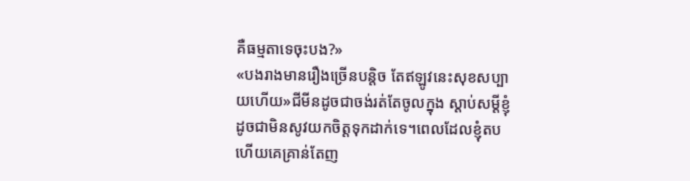គឺធម្មតាទេចុះបង?»
«បងរាងមានរឿងច្រើនបន្តិច តែឥឡូវនេះសុខសប្បាយហើយ»ជីមីនដូចជាចង់រត់តែចូលក្នុង ស្ដាប់សម្ដីខ្ញុំដូចជាមិនសូវយកចិត្តទុកដាក់ទេ។ពេលដែលខ្ញុំតបហើយគេគ្រាន់តែញ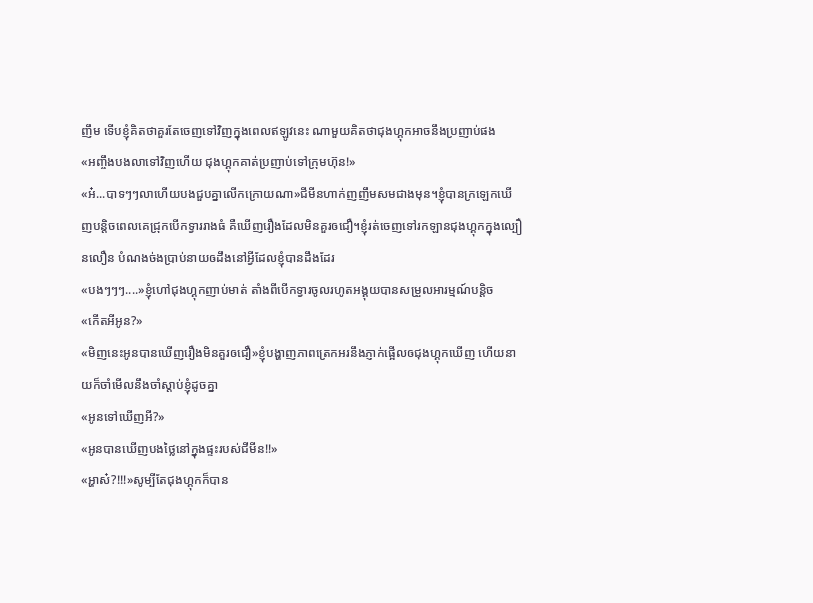ញឹម ទើបខ្ញុំគិតថាគួរតែចេញទៅវិញក្នុងពេលឥឡូវនេះ ណាមួយគិតថាជុងហ្គុកអាចនឹងប្រញាប់ផង
«អញ្ចឹងបងលាទៅវិញហើយ ជុងហ្គុកគាត់ប្រញាប់ទៅក្រុមហ៊ុន!»
«អ៎...បាទៗៗលាហើយបងជួបគ្នាលើកក្រោយណា»ជីមីនហាក់ញញឹមសមជាងមុន។ខ្ញុំបានក្រឡេកឃើញបន្តិចពេលគេជ្រុកបើកទ្វាររាងធំ គឺឃើញរឿងដែលមិនគួរឲជឿ។ខ្ញុំរត់ចេញទៅរកឡានជុងហ្គុកក្នុងល្បឿនលឿន បំណងច់ងប្រាប់នាយឲដឹងនៅអ្វីដែលខ្ញុំបានដឹងដែរ
«បងៗៗៗ....»ខ្ញុំហៅជុងហ្គុកញាប់មាត់ តាំងពីបើកទ្វារចូលរហូតអង្គុយបានសម្រួលអារម្មណ៍បន្តិច
«កើតអីអូន?»
«មិញនេះអូនបានឃើញរឿងមិនគួរឲជឿ»ខ្ញុំបង្ហាញភាពត្រេកអរនឹងភ្ញាក់ផ្អើលឲជុងហ្គុកឃើញ ហើយនាយក៏ចាំមើលនឹងចាំស្ដាប់ខ្ញុំដូចគ្នា
«អូនទៅឃើញអី?»
«អូនបានឃើញបងថ្លៃនៅក្នុងផ្ទះរបស់ជីមីន!!»
«អ្ហាស៎?!!!»សូម្បីតែជុងហ្គុកក៏បាន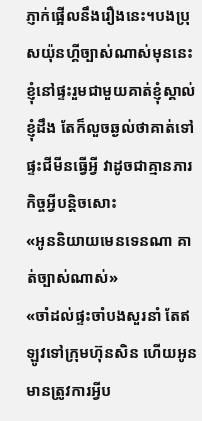ភ្ញាក់ផ្អើលនឹងរឿងនេះ។បងប្រុសយ៉ុនហ្គីច្បាស់ណាស់មុននេះ ខ្ញុំនៅផ្ទះរួមជាមួយគាត់ខ្ញុំស្គាល់ ខ្ញុំដឹង តែក៏លួចឆ្ងល់ថាគាត់ទៅផ្ទះជីមីនធ្វើអ្វី វាដូចជាគ្មានភារកិច្ចអ្វីបន្តិចសោះ
«អូននិយាយមេនទេនណា គាត់ច្បាស់ណាស់»
«ចាំដល់ផ្ទះចាំបងសួរនាំ តែឥឡូវទៅក្រុមហ៊ុនសិន ហើយអូនមានត្រូវការអ្វីប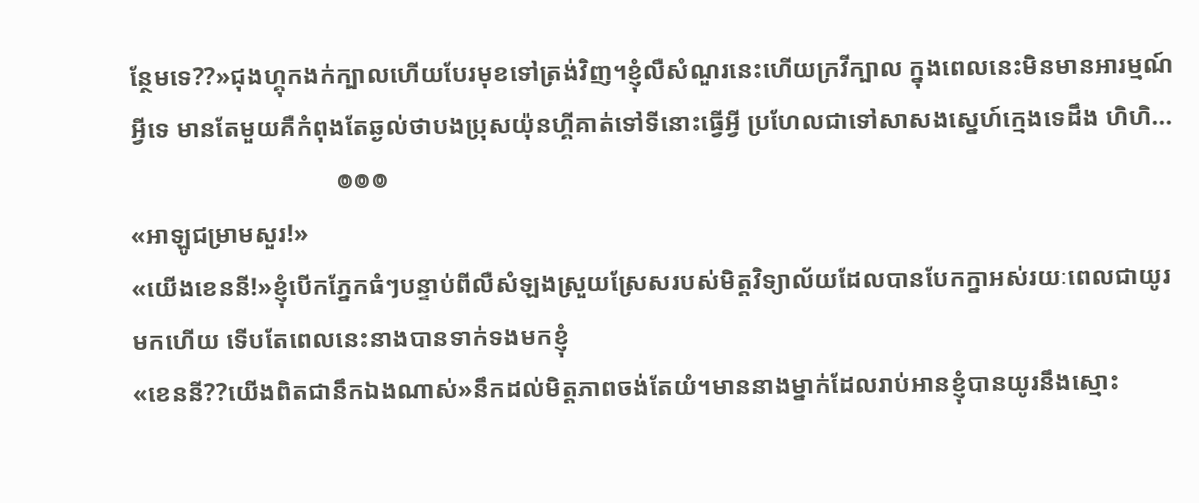ន្ថែមទេ??»ជុងហ្គុកងក់ក្បាលហើយបែរមុខទៅត្រង់វិញ។ខ្ញុំលឺសំណួរនេះហើយក្រវីក្បាល ក្នុងពេលនេះមិនមានអារម្មណ៍អ្វីទេ មានតែមួយគឺកំពុងតែឆ្ងល់ថាបងប្រុសយ៉ុនហ្គីគាត់ទៅទីនោះធ្វើអ្វី ប្រហែលជាទៅសាសងស្នេហ៍ក្មេងទេដឹង ហិហិ...
                                 ៙៙៙
«អាឡូជម្រាមសួរ!»
«យើងខេននី!»ខ្ញុំបើកភ្នែកធំៗបន្ទាប់ពីលឺសំឡងស្រួយស្រែសរបស់មិត្តវិទ្យាល័យដែលបានបែកក្នាអស់រយៈពេលជាយូរមកហើយ ទើបតែពេលនេះនាងបានទាក់ទងមកខ្ញុំ
«ខេននី??យើងពិតជានឹកឯងណាស់»នឹកដល់មិត្តភាពចង់តែយំ។មាននាងម្នាក់ដែលរាប់អានខ្ញុំបានយូរនឹងស្មោះ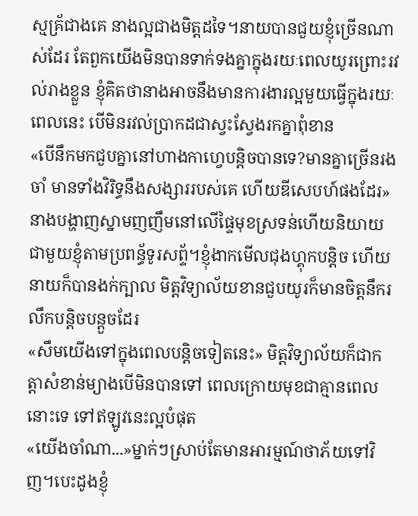ស្មគ្រ័ជាងគេ នាងល្អជាងមិត្តដទៃ។នាយបានជួយខ្ញុំច្រើនណាស់ដែរ តែពួកយើងមិនបានទាក់ទងគ្នាក្នុងរយៈពេលយូរព្រោះរវល់រាងខ្លួន ខ្ញុំគិតថានាងអាចនឹងមានការងារល្អមួយធ្វើក្នុងរយៈពេលនេះ បើមិនរវល់ប្រាកដជាស្វះស្វែងរកគ្នាពុំខាន
«បើនឹកមកជួបគ្នានៅហាងកាហ្វេបន្តិចបានទេ?មានគ្នាច្រើនរងចាំ មានទាំងវិរិទ្ធនឹងសង្សាររបស់គេ ហើយឌីសេបហ៍ផងដែរ»នាងបង្ហាញស្នាមញញឹមនៅលើផ្ទៃមុខស្រទន់ហើយនិយាយជាមួយខ្ញុំតាមប្រពន្ធ័ទូរសព្ទ័។ខ្ញុំងាកមើលជុងហ្គុកបន្តិច ហើយនាយក៏បានងក់ក្បាល មិត្តវិទ្យាល័យខានជួបយូរក៏មានចិត្តនឹករលឹកបន្តិចបន្តួចដែរ
«សឹមយើងទៅក្នុងពេលបន្តិចទៀតនេះ» មិត្តវិទ្យាល័យក៏ជាកត្តាសំខាន់ម្យាងបើមិនបានទៅ ពេលក្រោយមុខជាគ្មានពេលនោះទេ ទៅឥឡូវនេះល្អបំផុត
«យើងចាំណា...»ម្នាក់ៗស្រាប់តែមានអារម្មណ៍ថាភ័យទៅវិញ។បេះដូងខ្ញុំ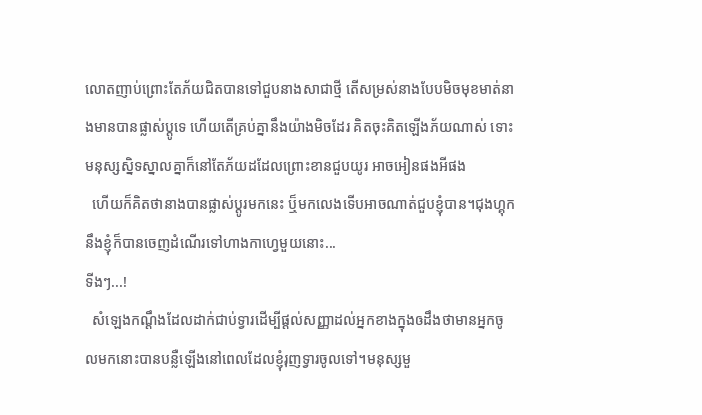លោតញាប់ព្រោះតែភ័យជិតបានទៅជួបនាងសាជាថ្មី តើសម្រស់នាងបែបមិចមុខមាត់នាងមានបានផ្លាស់ប្ដូទេ ហើយតើគ្រប់គ្នានឹងយ៉ាងមិចដែរ គិតចុះគិតឡើងភ័យណាស់ ទោះមនុស្សស្និទស្នាលគ្នាក៏នៅតែភ័យដដែលព្រោះខានជួបយូរ អាចអៀនផងអីផង
  ហើយក៏គិតថានាងបានផ្លាស់ប្ដូរមកនេះ ឬ៏មកលេងទើបអាចណាត់ជួបខ្ញុំបាន។ជុងហ្គុកនឹងខ្ញុំក៏បានចេញដំណើរទៅហាងកាហ្វេមួយនោះ...
ទីងៗ...!
  សំឡេងកណ្ដឹងដែលដាក់ជាប់ទ្វារដើម្បីផ្ដល់សញ្ញាដល់អ្នកខាងក្នុងឲដឹងថាមានអ្នកចូលមកនោះបានបន្លឺឡើងនៅពេលដែលខ្ញុំរុញទ្វារចូលទៅ។មនុស្សមួ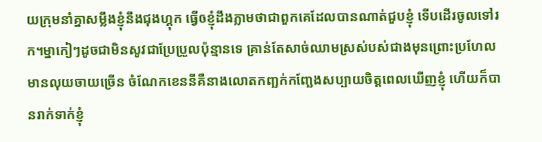យក្រុមនាំគ្នាសម្លឹងខ្ញុំនឹងជុងហ្គុក ធ្វើឲខ្ញុំដឹងភ្លាមថាជាពួកគេដែលបានណាត់ជួបខ្ញុំ ទើបដើរចូលទៅរក។ម្នាកៀៗដូចជាមិនសូវជាប្រែប្រួលប៉ុន្មានទេ គ្រាន់តែសាច់ឈាមស្រស់បស់ជាងមុនព្រោះប្រហែលមានលុយចាយច្រើន ចំណែកខេននីគឺនាងលោតកញ្ឆក់កញ្ឆែងសប្បាយចិត្តពេលឃើញខ្ញុំ ហើយក៏បានរាក់ទាក់ខ្ញុំ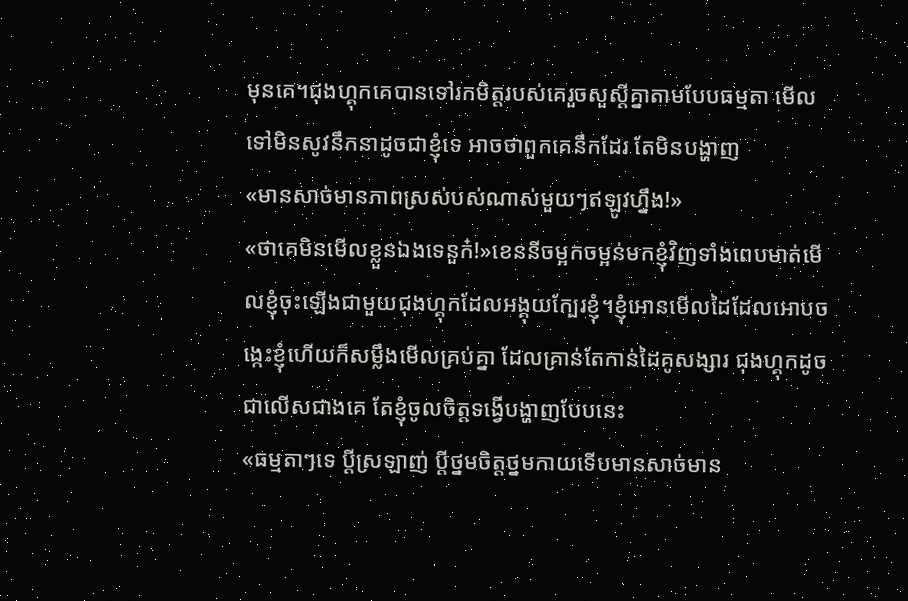មុនគេ។ជុងហ្គុកគេបានទៅរកមិត្តរបស់គេរួចសួស្ដីគ្នាតាមបែបធម្មតា មើលទៅមិនសូវនឹកនាដូចជាខ្ញុំទេ អាចថាពួកគេនឹកដែរ តែមិនបង្ហាញ
«មានសាច់មានភាពស្រស់បស់ណាស់មួយៗឥឡូវហ្នឹង!»
«ថាគេមិនមើលខ្លួនឯងទេនួក៎!»ខេននីចម្អកចម្អន់មកខ្ញុំវិញទាំងពេបមាត់មើលខ្ញុំចុះឡើងជាមួយជុងហ្គុកដែលអង្គុយក្បែរខ្ញុំ។ខ្ញុំអោនមើលដៃដែលអោបចង្កេះខ្ញុំហើយក៏សម្លឹងមើលគ្រប់គ្នា ដែលគ្រាន់តែកាន់ដៃគូសង្សារ ជុងហ្គុកដូចជាលើសជាងគេ តែខ្ញុំចូលចិត្តទង្វើបង្ហាញបែបនេះ
«ធម្មតាៗទេ ប្ដីស្រឡាញ់ ប្ដីថ្នមចិត្តថ្នមកាយទើបមានសាច់មាន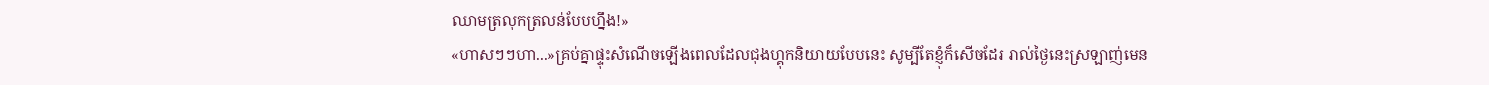ឈាមត្រលុកត្រលន់បែបហ្នឹង!»
«ហាសៗៗហា...»គ្រប់គ្នាផ្ទុះសំណើចឡើងពេលដែលជុងហ្គុកនិយាយបែបនេះ សូម្បីតែខ្ញុំក៏សើចដែរ រាល់ថ្ងៃនេះស្រឡាញ់មេន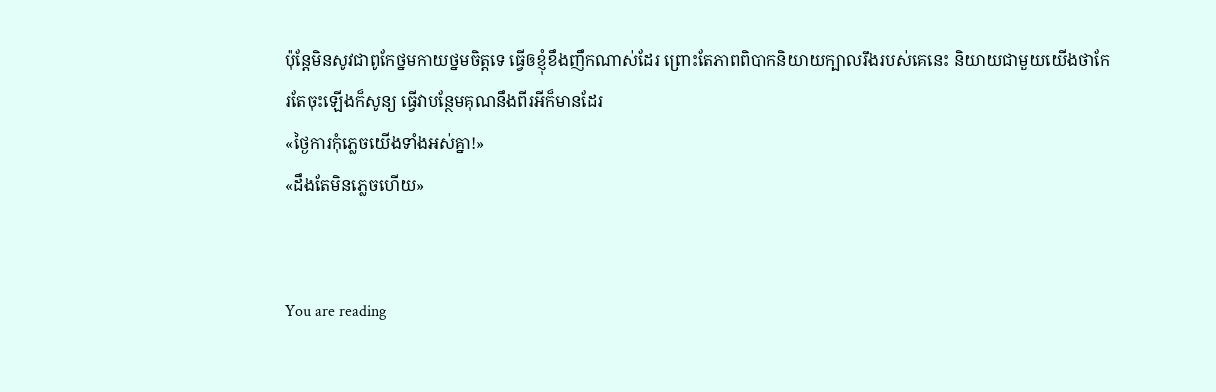ប៉ុន្តែមិនសូវជាពូកែថ្នមកាយថ្នមចិត្តទេ ធ្វើឲខ្ញុំខឹងញឹកណាស់ដែរ ព្រោះតែភាពពិបាកនិយាយក្បាលរឹងរបស់គេនេះ និយាយជាមួយយើងថាកែរតែចុះឡើងក៏សូន្យ ធ្វើវាបន្ថែមគុណនឹងពីរអីក៏មានដែរ
«ថ្ងៃការកុំភ្លេចយើងទាំងអស់គ្នា!»
«ដឹងតែមិនភ្លេចហើយ»


You are reading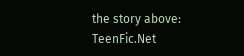the story above: TeenFic.Net